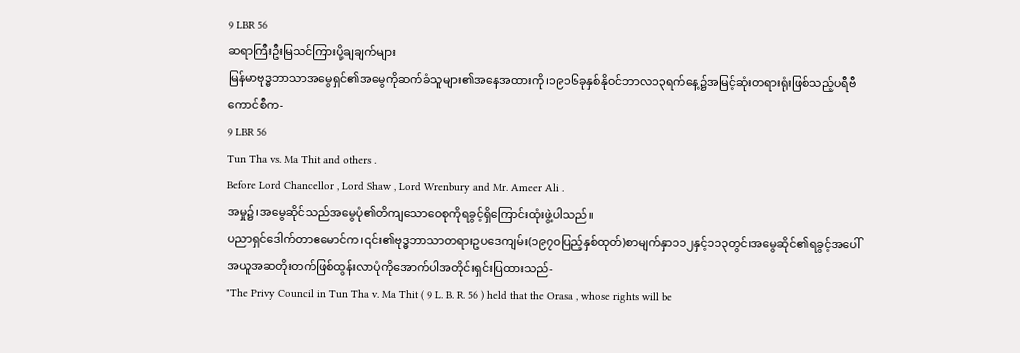9 LBR 56
ဆရာကြီးဦးမြသင်ကြားပို့ချချက်များ
မြန်မာဗုဒ္ဓဘာသာအမွေရှင်၏အမွေကိုဆက်ခံသူများ၏အနေအထားကို၊၁၉၁၆ခုနှစ်နိုဝင်ဘာလ၁၃ရက်နေ့၌အမြင့်ဆုံးတရားရုံးဖြစ်သည့်ပရီဗီကောင်စီက-
9 LBR 56
Tun Tha vs. Ma Thit and others .
Before Lord Chancellor , Lord Shaw , Lord Wrenbury and Mr. Ameer Ali .
အမှု၌၊အမွေဆိုင်သည်အမွေပုံ၏တိကျသောဝေစုကိုရခွင့်ရှိကြောင်းထုံးဖွဲ့ပါသည်။
ပညာရှင်ဒေါက်တာဧမောင်က၊၎င်း၏ဗုဒ္ဓဘာသာတရားဥပဒေကျမ်း(၁၉၇၀ပြည့်နှစ်ထုတ်)စာမျက်နှာ၁၁၂နှင့်၁၁၃တွင်၊အမွေဆိုင်၏ရခွင့်အပေါ်အယူအဆတိုးတက်ဖြစ်ထွန်းလာပုံကိုအောက်ပါအတိုင်းရှင်းပြထားသည်-
"The Privy Council in Tun Tha v. Ma Thit ( 9 L. B. R. 56 ) held that the Orasa , whose rights will be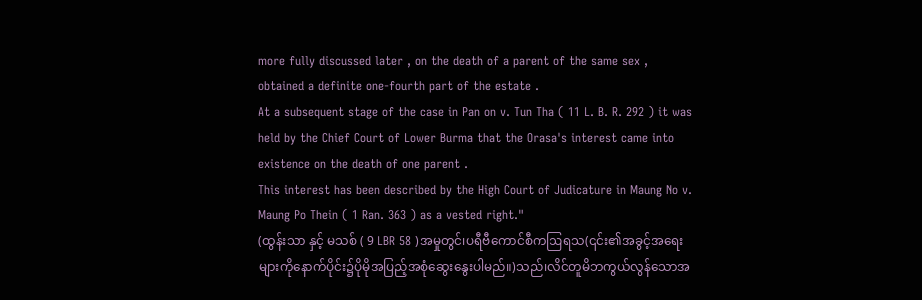more fully discussed later , on the death of a parent of the same sex , obtained a definite one-fourth part of the estate .
At a subsequent stage of the case in Pan on v. Tun Tha ( 11 L. B. R. 292 ) it was held by the Chief Court of Lower Burma that the Orasa's interest came into existence on the death of one parent .
This interest has been described by the High Court of Judicature in Maung No v. Maung Po Thein ( 1 Ran. 363 ) as a vested right."
(ထွန်းသာ နှင့် မသစ် ( 9 LBR 58 )အမှုတွင်၊ပရီဗီကောင်စီကဩရသ(၎င်း၏အခွင့်အရေးများကိုနောက်ပိုင်း၌ပိုမိုအပြည့်အစုံဆွေးနွေးပါမည်။)သည်၊လိင်တူမိဘကွယ်လွန်သောအ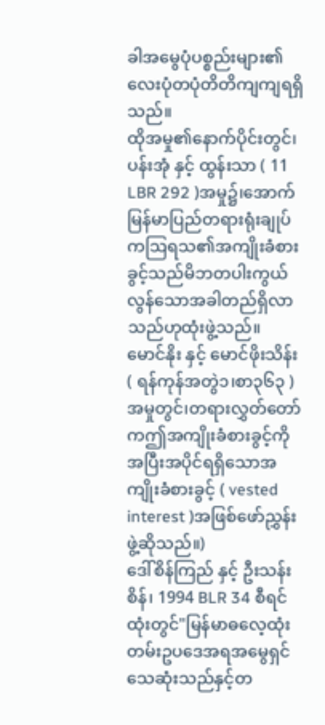ခါအမွေပုံပစ္စည်းများ၏လေးပုံတပုံတိတိကျကျရရှိသည်။
ထိုအမှု၏နောက်ပိုင်းတွင်၊ပန်းအုံ နှင့် ထွန်းသာ ( 11 LBR 292 )အမှု၌၊အောက်မြန်မာပြည်တရားရုံးချုပ်ကဩရသ၏အကျိုးခံစားခွင့်သည်မိဘတပါးကွယ်လွန်သောအခါတည်ရှိလာသည်ဟုထုံးဖွဲ့သည်။
မောင်နိုး နှင့် မောင်ဖိုးသိန်း ( ရန်ကုန်အတွဲ၁၊စာ၃၆၃ )အမှုတွင်၊တရားလွှတ်တော်ကဤအကျိုးခံစားခွင့်ကိုအပြီးအပိုင်ရရှိသောအကျိုးခံစားခွင့် ( vested interest )အဖြစ်ဖော်ညွှန်းဖွဲ့ဆိုသည်။)
ဒေါ်စိန်ကြည် နှင့် ဦးသန်းစိန်၊ 1994 BLR 34 စီရင်ထုံးတွင်"မြန်မာဓလေ့ထုံးတမ်းဥပဒေအရအမွေရှင်သေဆုံးသည်နှင့်တ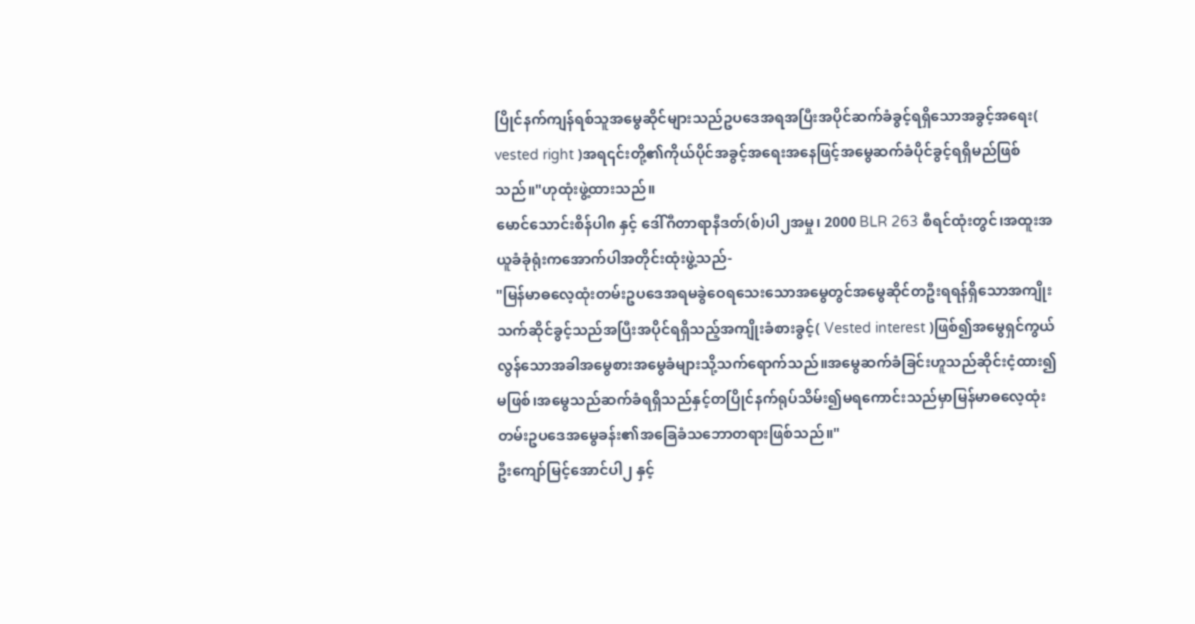ပြိုင်နက်ကျန်ရစ်သူအမွေဆိုင်များသည်ဥပဒေအရအပြီးအပိုင်ဆက်ခံခွင့်ရရှိသောအခွင့်အရေး( vested right )အရ၎င်းတို့၏ကိုယ်ပိုင်အခွင့်အရေးအနေဖြင့်အမွေဆက်ခံပိုင်ခွင့်ရရှိမည်ဖြစ်သည်။"ဟုထုံးဖွဲ့ထားသည်။
မောင်သောင်းစိန်ပါ၈ နှင့် ဒေါ်ဂီတာရာနီဒတ်(စ်)ပါ၂အမှု၊ 2000 BLR 263 စီရင်ထုံးတွင်၊အထူးအယူခံခုံရုံးကအောက်ပါအတိုင်းထုံးဖွဲ့သည်-
"မြန်မာဓလေ့ထုံးတမ်းဥပဒေအရမခွဲဝေရသေးသောအမွေတွင်အမွေဆိုင်တဦးရရန်ရှိသောအကျိုးသက်ဆိုင်ခွင့်သည်အပြီးအပိုင်ရရှိသည့်အကျိုးခံစားခွင့်( Vested interest )ဖြစ်၍အမွေရှင်ကွယ်လွန်သောအခါအမွေစားအမွေခံများသို့သက်ရောက်သည်။အမွေဆက်ခံခြင်းဟူသည်ဆိုင်းငံ့ထား၍မဖြစ်၊အမွေသည်ဆက်ခံရရှိသည်နှင့်တပြိုင်နက်ရုပ်သိမ်း၍မရကောင်းသည်မှာမြန်မာဓလေ့ထုံးတမ်းဥပဒေအမွေခန်း၏အခြေခံသဘောတရားဖြစ်သည်။"
ဦးကျော်မြင့်အောင်ပါ၂ နှင့်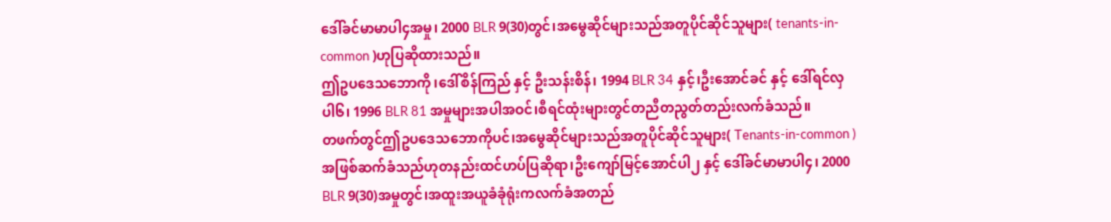ဒေါ်ခင်မာမာပါ၄အမှု၊ 2000 BLR 9(30)တွင်၊အမွေဆိုင်များသည်အတူပိုင်ဆိုင်သူများ( tenants-in-common )ဟုပြဆိုထားသည်။
ဤဥပဒေသဘောကို၊ဒေါ်စိန်ကြည် နှင့် ဦးသန်းစိန်၊ 1994 BLR 34 နှင့်၊ဦးအောင်ခင် နှင့် ဒေါ်ရင်လှပါ၆၊ 1996 BLR 81 အမှုများအပါအဝင်၊စီရင်ထုံးများတွင်တညီတညွတ်တည်းလက်ခံသည်။
တဖက်တွင်ဤဥပဒေသဘောကိုပင်၊အမွေဆိုင်များသည်အတူပိုင်ဆိုင်သူများ( Tenants-in-common )အဖြစ်ဆက်ခံသည်ဟုတနည်းထင်ဟပ်ပြဆိုရာ၊ဦးကျော်မြင့်အောင်ပါ၂ နှင့် ဒေါ်ခင်မာမာပါ၄၊ 2000 BLR 9(30)အမှုတွင်၊အထူးအယူခံခုံရုံးကလက်ခံအတည်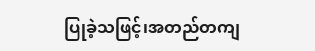ပြုခဲ့သဖြင့်၊အတည်တကျ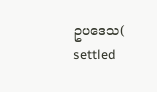ဥပဒေသ( settled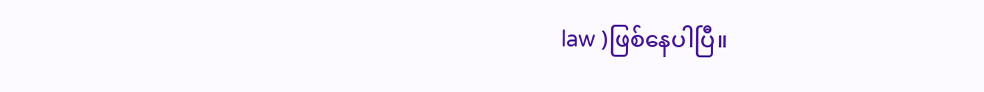law )ဖြစ်နေပါပြီ။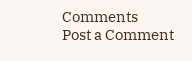Comments
Post a Comment